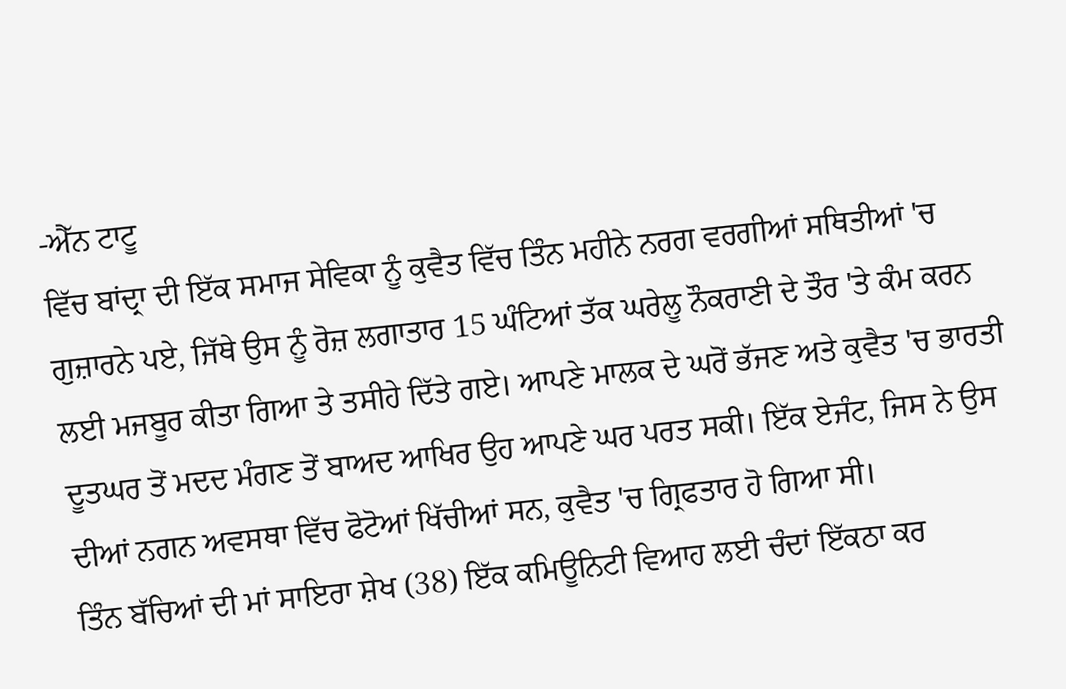-ਐੱਨ ਟਾਟੂ
ਵਿੱਚ ਬਾਂਦ੍ਰਾ ਦੀ ਇੱਕ ਸਮਾਜ ਸੇਵਿਕਾ ਨੂੰ ਕੁਵੈਤ ਵਿੱਚ ਤਿੰਨ ਮਹੀਨੇ ਨਰਗ ਵਰਗੀਆਂ ਸਥਿਤੀਆਂ 'ਚ ਗੁਜ਼ਾਰਨੇ ਪਏ, ਜਿੱਥੇ ਉਸ ਨੂੰ ਰੋਜ਼ ਲਗਾਤਾਰ 15 ਘੰਟਿਆਂ ਤੱਕ ਘਰੇਲੂ ਨੌਕਰਾਣੀ ਦੇ ਤੌਰ 'ਤੇ ਕੰਮ ਕਰਨ ਲਈ ਮਜਬੂਰ ਕੀਤਾ ਗਿਆ ਤੇ ਤਸੀਹੇ ਦਿੱਤੇ ਗਏ। ਆਪਣੇ ਮਾਲਕ ਦੇ ਘਰੋਂ ਭੱਜਣ ਅਤੇ ਕੁਵੈਤ 'ਚ ਭਾਰਤੀ ਦੂਤਘਰ ਤੋਂ ਮਦਦ ਮੰਗਣ ਤੋਂ ਬਾਅਦ ਆਖਿਰ ਉਹ ਆਪਣੇ ਘਰ ਪਰਤ ਸਕੀ। ਇੱਕ ਏਜੰਟ, ਜਿਸ ਨੇ ਉਸ ਦੀਆਂ ਨਗਨ ਅਵਸਥਾ ਵਿੱਚ ਫੋਟੋਆਂ ਖਿੱਚੀਆਂ ਸਨ, ਕੁਵੈਤ 'ਚ ਗ੍ਰਿਫਤਾਰ ਹੋ ਗਿਆ ਸੀ।
ਤਿੰਨ ਬੱਚਿਆਂ ਦੀ ਮਾਂ ਸਾਇਰਾ ਸ਼ੇਖ (38) ਇੱਕ ਕਮਿਊਨਿਟੀ ਵਿਆਹ ਲਈ ਚੰਦਾਂ ਇੱਕਠਾ ਕਰ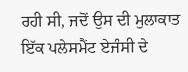ਰਹੀ ਸੀ, ਜਦੋਂ ਉਸ ਦੀ ਮੁਲਾਕਾਤ ਇੱਕ ਪਲੇਸਮੈਂਟ ਏਜੰਸੀ ਦੇ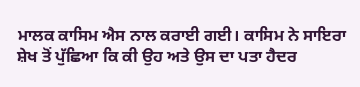ਮਾਲਕ ਕਾਸਿਮ ਐਸ ਨਾਲ ਕਰਾਈ ਗਈ। ਕਾਸਿਮ ਨੇ ਸਾਇਰਾ ਸ਼ੇਖ ਤੋਂ ਪੁੱਛਿਆ ਕਿ ਕੀ ਉਹ ਅਤੇ ਉਸ ਦਾ ਪਤਾ ਹੈਦਰ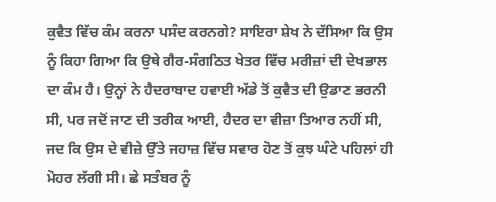ਕੁਵੈਤ ਵਿੱਚ ਕੰਮ ਕਰਨਾ ਪਸੰਦ ਕਰਨਗੇ? ਸਾਇਰਾ ਸ਼ੇਖ ਨੇ ਦੱਸਿਆ ਕਿ ਉਸ ਨੂੰ ਕਿਹਾ ਗਿਆ ਕਿ ਉਥੇ ਗੈਰ-ਸੰਗਠਿਤ ਖੇਤਰ ਵਿੱਚ ਮਰੀਜ਼ਾਂ ਦੀ ਦੇਖਭਾਲ ਦਾ ਕੰਮ ਹੈ। ਉਨ੍ਹਾਂ ਨੇ ਹੈਦਰਾਬਾਦ ਹਵਾਈ ਅੱਡੇ ਤੋਂ ਕੁਵੈਤ ਦੀ ਉਡਾਣ ਭਰਨੀ ਸੀ, ਪਰ ਜਦੋਂ ਜਾਣ ਦੀ ਤਰੀਕ ਆਈ, ਹੈਦਰ ਦਾ ਵੀਜ਼ਾ ਤਿਆਰ ਨਹੀਂ ਸੀ, ਜਦ ਕਿ ਉਸ ਦੇ ਵੀਜ਼ੇ ਉੱਤੇ ਜਹਾਜ਼ ਵਿੱਚ ਸਵਾਰ ਹੋਣ ਤੋਂ ਕੁਝ ਘੰਟੇ ਪਹਿਲਾਂ ਹੀ ਮੋਹਰ ਲੱਗੀ ਸੀ। ਛੇ ਸਤੰਬਰ ਨੂੰ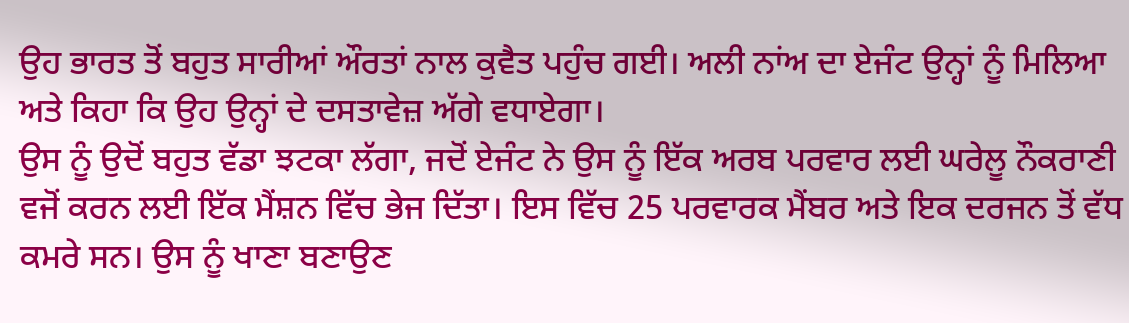ਉਹ ਭਾਰਤ ਤੋਂ ਬਹੁਤ ਸਾਰੀਆਂ ਔਰਤਾਂ ਨਾਲ ਕੁਵੈਤ ਪਹੁੰਚ ਗਈ। ਅਲੀ ਨਾਂਅ ਦਾ ਏਜੰਟ ਉਨ੍ਹਾਂ ਨੂੰ ਮਿਲਿਆ ਅਤੇ ਕਿਹਾ ਕਿ ਉਹ ਉਨ੍ਹਾਂ ਦੇ ਦਸਤਾਵੇਜ਼ ਅੱਗੇ ਵਧਾਏਗਾ।
ਉਸ ਨੂੰ ਉਦੋਂ ਬਹੁਤ ਵੱਡਾ ਝਟਕਾ ਲੱਗਾ, ਜਦੋਂ ਏਜੰਟ ਨੇ ਉਸ ਨੂੰ ਇੱਕ ਅਰਬ ਪਰਵਾਰ ਲਈ ਘਰੇਲੂ ਨੌਕਰਾਣੀ ਵਜੋਂ ਕਰਨ ਲਈ ਇੱਕ ਮੈਂਸ਼ਨ ਵਿੱਚ ਭੇਜ ਦਿੱਤਾ। ਇਸ ਵਿੱਚ 25 ਪਰਵਾਰਕ ਮੈਂਬਰ ਅਤੇ ਇਕ ਦਰਜਨ ਤੋਂ ਵੱਧ ਕਮਰੇ ਸਨ। ਉਸ ਨੂੰ ਖਾਣਾ ਬਣਾਉਣ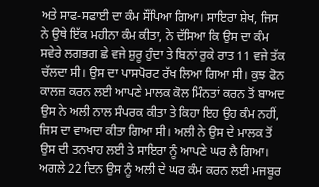ਅਤੇ ਸਾਫ-ਸਫਾਈ ਦਾ ਕੰਮ ਸੌਂਪਿਆ ਗਿਆ। ਸਾਇਰਾ ਸ਼ੇਖ, ਜਿਸ ਨੇ ਉਥੇ ਇੱਕ ਮਹੀਨਾ ਕੰਮ ਕੀਤਾ, ਨੇ ਦੱਸਿਆ ਕਿ ਉਸ ਦਾ ਕੰਮ ਸਵੇਰੇ ਲਗਭਗ ਛੇ ਵਜੇ ਸ਼ੁਰੂ ਹੁੰਦਾ ਤੇ ਬਿਨਾਂ ਰੁਕੇ ਰਾਤ 11 ਵਜੇ ਤੱਕ ਚੱਲਦਾ ਸੀ। ਉਸ ਦਾ ਪਾਸਪੋਰਟ ਰੱਖ ਲਿਆ ਗਿਆ ਸੀ। ਕੁਝ ਫੋਨ ਕਾਲਜ਼ ਕਰਨ ਲਈ ਆਪਣੇ ਮਾਲਕ ਕੋਲ ਮਿੰਨਤਾਂ ਕਰਨ ਤੋਂ ਬਾਅਦ ਉਸ ਨੇ ਅਲੀ ਨਾਲ ਸੰਪਰਕ ਕੀਤਾ ਤੇ ਕਿਹਾ ਇਹ ਉਹ ਕੰਮ ਨਹੀਂ, ਜਿਸ ਦਾ ਵਾਅਦਾ ਕੀਤਾ ਗਿਆ ਸੀ। ਅਲੀ ਨੇ ਉਸ ਦੇ ਮਾਲਕ ਤੋਂ ਉਸ ਦੀ ਤਨਖਾਹ ਲਈ ਤੇ ਸਾਇਰਾ ਨੂੰ ਆਪਣੇ ਘਰ ਲੈ ਗਿਆ। ਅਗਲੇ 22 ਦਿਨ ਉਸ ਨੂੰ ਅਲੀ ਦੇ ਘਰ ਕੰਮ ਕਰਨ ਲਈ ਮਜਬੂਰ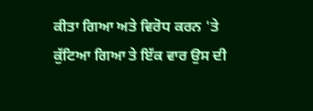ਕੀਤਾ ਗਿਆ ਅਤੇ ਵਿਰੋਧ ਕਰਨ 'ਤੇ ਕੁੱਟਿਆ ਗਿਆ ਤੇ ਇੱਕ ਵਾਰ ਉਸ ਦੀ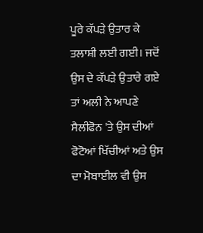ਪੂਰੇ ਕੱਪੜੇ ਉਤਾਰ ਕੇ ਤਲਾਸ਼ੀ ਲਈ ਗਈ। ਜਦੋਂ ਉਸ ਦੇ ਕੱਪੜੇ ਉਤਾਰੇ ਗਏ ਤਾਂ ਅਲੀ ਨੇ ਆਪਣੇ ਸੈਲੀਫੋਨ 'ਤੇ ਉਸ ਦੀਆਂ ਫੋਟੋਆਂ ਖਿੱਚੀਆਂ ਅਤੇ ਉਸ ਦਾ ਮੋਬਾਈਲ ਵੀ ਉਸ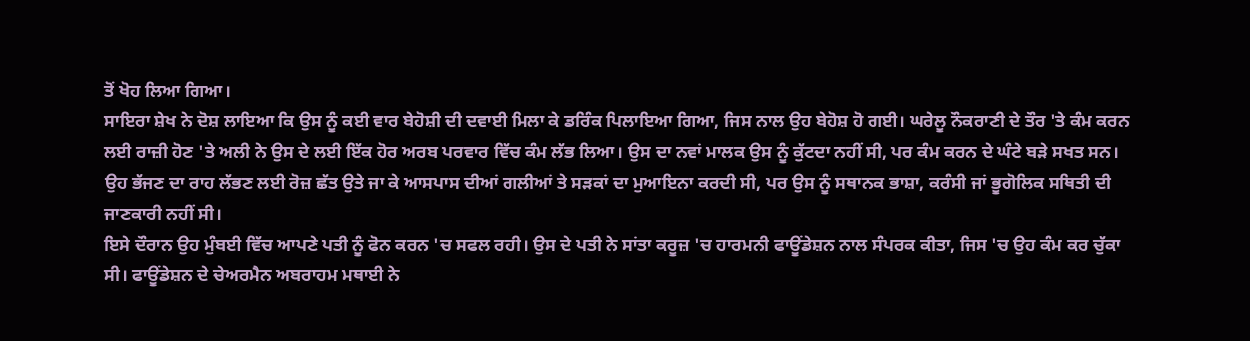ਤੋਂ ਖੋਹ ਲਿਆ ਗਿਆ।
ਸਾਇਰਾ ਸ਼ੇਖ ਨੇ ਦੋਸ਼ ਲਾਇਆ ਕਿ ਉਸ ਨੂੰ ਕਈ ਵਾਰ ਬੇਹੋਸ਼ੀ ਦੀ ਦਵਾਈ ਮਿਲਾ ਕੇ ਡਰਿੰਕ ਪਿਲਾਇਆ ਗਿਆ, ਜਿਸ ਨਾਲ ਉਹ ਬੇਹੋਸ਼ ਹੋ ਗਈ। ਘਰੇਲੂ ਨੌਕਰਾਣੀ ਦੇ ਤੌਰ 'ਤੇ ਕੰਮ ਕਰਨ ਲਈ ਰਾਜ਼ੀ ਹੋਣ 'ਤੇ ਅਲੀ ਨੇ ਉਸ ਦੇ ਲਈ ਇੱਕ ਹੋਰ ਅਰਬ ਪਰਵਾਰ ਵਿੱਚ ਕੰਮ ਲੱਭ ਲਿਆ। ਉਸ ਦਾ ਨਵਾਂ ਮਾਲਕ ਉਸ ਨੂੰ ਕੁੱਟਦਾ ਨਹੀਂ ਸੀ, ਪਰ ਕੰਮ ਕਰਨ ਦੇ ਘੰਟੇ ਬੜੇ ਸਖਤ ਸਨ। ਉਹ ਭੱਜਣ ਦਾ ਰਾਹ ਲੱਭਣ ਲਈ ਰੋਜ਼ ਛੱਤ ਉਤੇ ਜਾ ਕੇ ਆਸਪਾਸ ਦੀਆਂ ਗਲੀਆਂ ਤੇ ਸੜਕਾਂ ਦਾ ਮੁਆਇਨਾ ਕਰਦੀ ਸੀ, ਪਰ ਉਸ ਨੂੰ ਸਥਾਨਕ ਭਾਸ਼ਾ, ਕਰੰਸੀ ਜਾਂ ਭੂਗੋਲਿਕ ਸਥਿਤੀ ਦੀ ਜਾਣਕਾਰੀ ਨਹੀਂ ਸੀ।
ਇਸੇ ਦੌਰਾਨ ਉਹ ਮੁੰਬਈ ਵਿੱਚ ਆਪਣੇ ਪਤੀ ਨੂੰ ਫੋਨ ਕਰਨ 'ਚ ਸਫਲ ਰਹੀ। ਉਸ ਦੇ ਪਤੀ ਨੇ ਸਾਂਤਾ ਕਰੂਜ਼ 'ਚ ਹਾਰਮਨੀ ਫਾਊਂਡੇਸ਼ਨ ਨਾਲ ਸੰਪਰਕ ਕੀਤਾ, ਜਿਸ 'ਚ ਉਹ ਕੰਮ ਕਰ ਚੁੱਕਾ ਸੀ। ਫਾਊਂਡੇਸ਼ਨ ਦੇ ਚੇਅਰਮੈਨ ਅਬਰਾਹਮ ਮਥਾਈ ਨੇ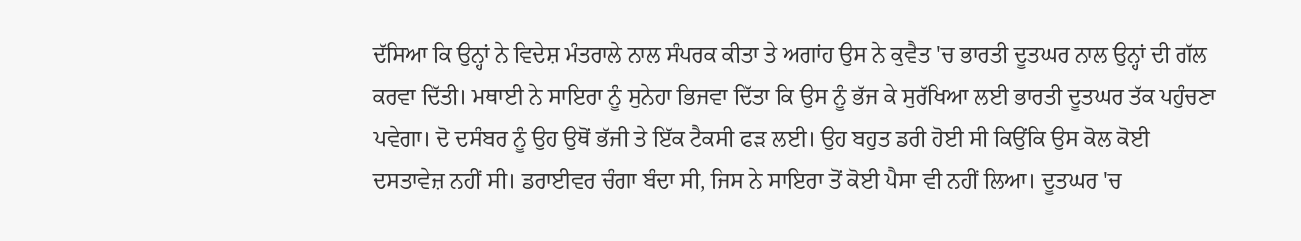ਦੱਸਿਆ ਕਿ ਉਨ੍ਹਾਂ ਨੇ ਵਿਦੇਸ਼ ਮੰਤਰਾਲੇ ਨਾਲ ਸੰਪਰਕ ਕੀਤਾ ਤੇ ਅਗਾਂਹ ਉਸ ਨੇ ਕੁਵੈਤ 'ਚ ਭਾਰਤੀ ਦੂਤਘਰ ਨਾਲ ਉਨ੍ਹਾਂ ਦੀ ਗੱਲ ਕਰਵਾ ਦਿੱਤੀ। ਮਥਾਈ ਨੇ ਸਾਇਰਾ ਨੂੰ ਸੁਨੇਹਾ ਭਿਜਵਾ ਦਿੱਤਾ ਕਿ ਉਸ ਨੂੰ ਭੱਜ ਕੇ ਸੁਰੱਖਿਆ ਲਈ ਭਾਰਤੀ ਦੂਤਘਰ ਤੱਕ ਪਹੁੰਚਣਾ ਪਵੇਗਾ। ਦੋ ਦਸੰਬਰ ਨੂੰ ਉਹ ਉਥੋਂ ਭੱਜੀ ਤੇ ਇੱਕ ਟੈਕਸੀ ਫੜ ਲਈ। ਉਹ ਬਹੁਤ ਡਰੀ ਹੋਈ ਸੀ ਕਿਉਂਕਿ ਉਸ ਕੋਲ ਕੋਈ ਦਸਤਾਵੇਜ਼ ਨਹੀਂ ਸੀ। ਡਰਾਈਵਰ ਚੰਗਾ ਬੰਦਾ ਸੀ, ਜਿਸ ਨੇ ਸਾਇਰਾ ਤੋਂ ਕੋਈ ਪੈਸਾ ਵੀ ਨਹੀਂ ਲਿਆ। ਦੂਤਘਰ 'ਚ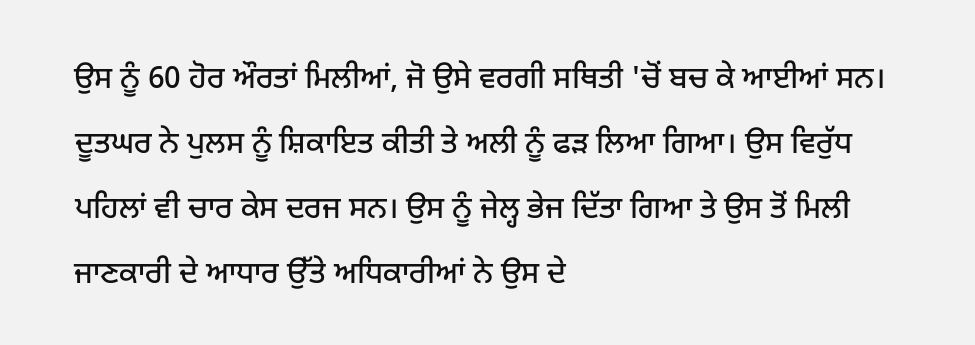ਉਸ ਨੂੰ 60 ਹੋਰ ਔਰਤਾਂ ਮਿਲੀਆਂ, ਜੋ ਉਸੇ ਵਰਗੀ ਸਥਿਤੀ 'ਚੋਂ ਬਚ ਕੇ ਆਈਆਂ ਸਨ।
ਦੂਤਘਰ ਨੇ ਪੁਲਸ ਨੂੰ ਸ਼ਿਕਾਇਤ ਕੀਤੀ ਤੇ ਅਲੀ ਨੂੰ ਫੜ ਲਿਆ ਗਿਆ। ਉਸ ਵਿਰੁੱਧ ਪਹਿਲਾਂ ਵੀ ਚਾਰ ਕੇਸ ਦਰਜ ਸਨ। ਉਸ ਨੂੰ ਜੇਲ੍ਹ ਭੇਜ ਦਿੱਤਾ ਗਿਆ ਤੇ ਉਸ ਤੋਂ ਮਿਲੀ ਜਾਣਕਾਰੀ ਦੇ ਆਧਾਰ ਉੱਤੇ ਅਧਿਕਾਰੀਆਂ ਨੇ ਉਸ ਦੇ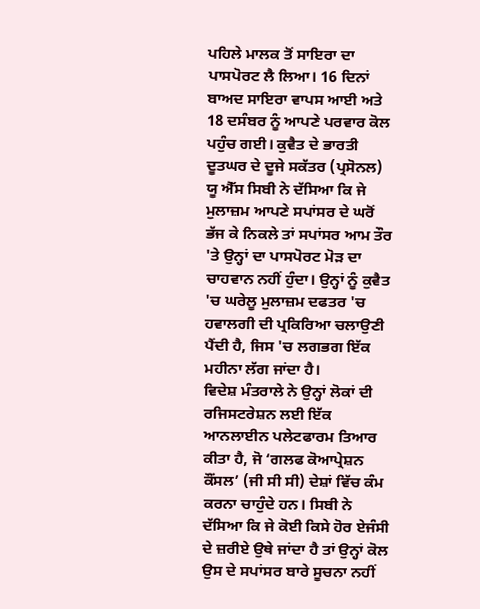ਪਹਿਲੇ ਮਾਲਕ ਤੋਂ ਸਾਇਰਾ ਦਾ ਪਾਸਪੋਰਟ ਲੈ ਲਿਆ। 16 ਦਿਨਾਂ ਬਾਅਦ ਸਾਇਰਾ ਵਾਪਸ ਆਈ ਅਤੇ 18 ਦਸੰਬਰ ਨੂੰ ਆਪਣੇ ਪਰਵਾਰ ਕੋਲ ਪਹੁੰਚ ਗਈ। ਕੁਵੈਤ ਦੇ ਭਾਰਤੀ ਦੂਤਘਰ ਦੇ ਦੂਜੇ ਸਕੱਤਰ (ਪ੍ਰਸੋਨਲ) ਯੂ ਐੱਸ ਸਿਬੀ ਨੇ ਦੱਸਿਆ ਕਿ ਜੇ ਮੁਲਾਜ਼ਮ ਆਪਣੇ ਸਪਾਂਸਰ ਦੇ ਘਰੋਂ ਭੱਜ ਕੇ ਨਿਕਲੇ ਤਾਂ ਸਪਾਂਸਰ ਆਮ ਤੌਰ 'ਤੇ ਉਨ੍ਹਾਂ ਦਾ ਪਾਸਪੋਰਟ ਮੋੜ ਦਾ ਚਾਹਵਾਨ ਨਹੀਂ ਹੁੰਦਾ। ਉਨ੍ਹਾਂ ਨੂੰ ਕੁਵੈਤ 'ਚ ਘਰੇਲੂ ਮੁਲਾਜ਼ਮ ਦਫਤਰ 'ਚ ਹਵਾਲਗੀ ਦੀ ਪ੍ਰਕਿਰਿਆ ਚਲਾਉਣੀ ਪੈਂਦੀ ਹੈ, ਜਿਸ 'ਚ ਲਗਭਗ ਇੱਕ ਮਹੀਨਾ ਲੱਗ ਜਾਂਦਾ ਹੈ।
ਵਿਦੇਸ਼ ਮੰਤਰਾਲੇ ਨੇ ਉਨ੍ਹਾਂ ਲੋਕਾਂ ਦੀ ਰਜਿਸਟਰੇਸ਼ਨ ਲਈ ਇੱਕ ਆਨਲਾਈਨ ਪਲੇਟਫਾਰਮ ਤਿਆਰ ਕੀਤਾ ਹੈ, ਜੋ ‘ਗਲਫ ਕੋਆਪ੍ਰੇਸ਼ਨ ਕੌਂਸਲ’ (ਜੀ ਸੀ ਸੀ) ਦੇਸ਼ਾਂ ਵਿੱਚ ਕੰਮ ਕਰਨਾ ਚਾਹੁੰਦੇ ਹਨ। ਸਿਬੀ ਨੇ ਦੱਸਿਆ ਕਿ ਜੇ ਕੋਈ ਕਿਸੇ ਹੋਰ ਏਜੰਸੀ ਦੇ ਜ਼ਰੀਏ ਉਥੇ ਜਾਂਦਾ ਹੈ ਤਾਂ ਉਨ੍ਹਾਂ ਕੋਲ ਉਸ ਦੇ ਸਪਾਂਸਰ ਬਾਰੇ ਸੂਚਨਾ ਨਹੀਂ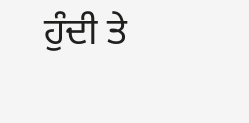ਹੁੰਦੀ ਤੇ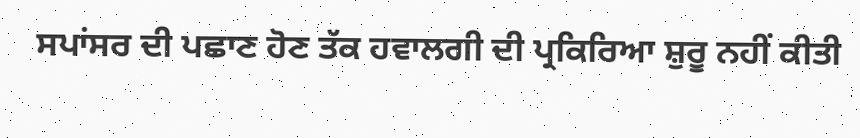ਸਪਾਂਸਰ ਦੀ ਪਛਾਣ ਹੋਣ ਤੱਕ ਹਵਾਲਗੀ ਦੀ ਪ੍ਰਕਿਰਿਆ ਸ਼ੁਰੂ ਨਹੀਂ ਕੀਤੀ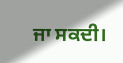ਜਾ ਸਕਦੀ।